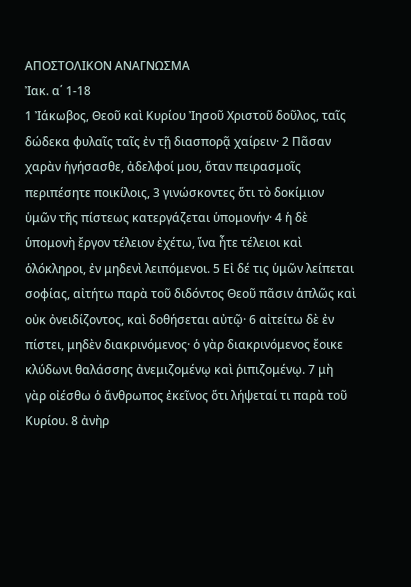ΑΠΟΣΤΟΛΙΚΟΝ ΑΝΑΓΝΩΣΜΑ
Ἰακ. α΄ 1-18
1 Ἰάκωβος, Θεοῦ καὶ Κυρίου Ἰησοῦ Χριστοῦ δοῦλος, ταῖς δώδεκα φυλαῖς ταῖς ἐν τῇ διασπορᾷ χαίρειν· 2 Πᾶσαν χαρὰν ἡγήσασθε, ἀδελφοί μου, ὅταν πειρασμοῖς περιπέσητε ποικίλοις, 3 γινώσκοντες ὅτι τὸ δοκίμιον ὑμῶν τῆς πίστεως κατεργάζεται ὑπομονήν· 4 ἡ δὲ ὑπομονὴ ἔργον τέλειον ἐχέτω, ἵνα ἦτε τέλειοι καὶ ὁλόκληροι, ἐν μηδενὶ λειπόμενοι. 5 Εἰ δέ τις ὑμῶν λείπεται σοφίας, αἰτήτω παρὰ τοῦ διδόντος Θεοῦ πᾶσιν ἁπλῶς καὶ οὐκ ὀνειδίζοντος, καὶ δοθήσεται αὐτῷ· 6 αἰτείτω δὲ ἐν πίστει, μηδὲν διακρινόμενος· ὁ γὰρ διακρινόμενος ἔοικε κλύδωνι θαλάσσης ἀνεμιζομένῳ καὶ ῥιπιζομένῳ. 7 μὴ γὰρ οἰέσθω ὁ ἄνθρωπος ἐκεῖνος ὅτι λήψεταί τι παρὰ τοῦ Κυρίου. 8 ἀνὴρ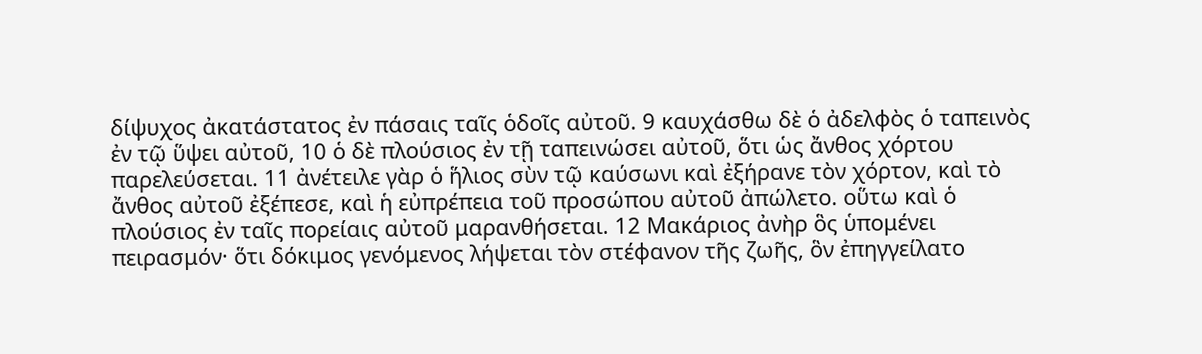δίψυχος ἀκατάστατος ἐν πάσαις ταῖς ὁδοῖς αὐτοῦ. 9 καυχάσθω δὲ ὁ ἀδελφὸς ὁ ταπεινὸς ἐν τῷ ὕψει αὐτοῦ, 10 ὁ δὲ πλούσιος ἐν τῇ ταπεινώσει αὐτοῦ, ὅτι ὡς ἄνθος χόρτου παρελεύσεται. 11 ἀνέτειλε γὰρ ὁ ἥλιος σὺν τῷ καύσωνι καὶ ἐξήρανε τὸν χόρτον, καὶ τὸ ἄνθος αὐτοῦ ἐξέπεσε, καὶ ἡ εὐπρέπεια τοῦ προσώπου αὐτοῦ ἀπώλετο. οὕτω καὶ ὁ πλούσιος ἐν ταῖς πορείαις αὐτοῦ μαρανθήσεται. 12 Μακάριος ἀνὴρ ὃς ὑπομένει πειρασμόν· ὅτι δόκιμος γενόμενος λήψεται τὸν στέφανον τῆς ζωῆς, ὃν ἐπηγγείλατο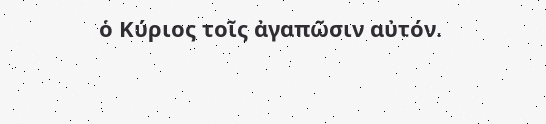ὁ Κύριος τοῖς ἀγαπῶσιν αὐτόν.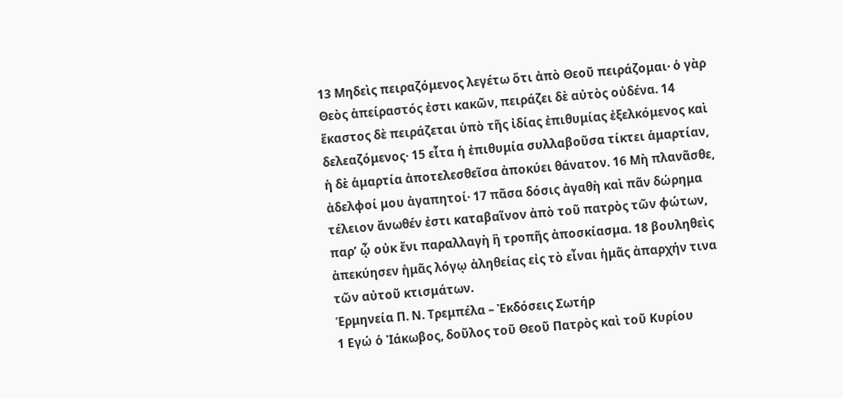13 Μηδεὶς πειραζόμενος λεγέτω ὅτι ἀπὸ Θεοῦ πειράζομαι· ὁ γὰρ Θεὸς ἀπείραστός ἐστι κακῶν, πειράζει δὲ αὐτὸς οὐδένα. 14 ἕκαστος δὲ πειράζεται ὑπὸ τῆς ἰδίας ἐπιθυμίας ἐξελκόμενος καὶ δελεαζόμενος· 15 εἶτα ἡ ἐπιθυμία συλλαβοῦσα τίκτει ἁμαρτίαν, ἡ δὲ ἁμαρτία ἀποτελεσθεῖσα ἀποκύει θάνατον. 16 Μὴ πλανᾶσθε, ἀδελφοί μου ἀγαπητοί· 17 πᾶσα δόσις ἀγαθὴ καὶ πᾶν δώρημα τέλειον ἄνωθέν ἐστι καταβαῖνον ἀπὸ τοῦ πατρὸς τῶν φώτων, παρ’ ᾧ οὐκ ἔνι παραλλαγὴ ἢ τροπῆς ἀποσκίασμα. 18 βουληθεὶς ἀπεκύησεν ἡμᾶς λόγῳ ἀληθείας εἰς τὸ εἶναι ἡμᾶς ἀπαρχήν τινα τῶν αὐτοῦ κτισμάτων.
Ἑρμηνεία Π. Ν. Τρεμπέλα – Ἐκδόσεις Σωτήρ
1 Εγώ ὁ Ἰάκωβος, δοῦλος τοῦ Θεοῦ Πατρὸς καὶ τοῦ Κυρίου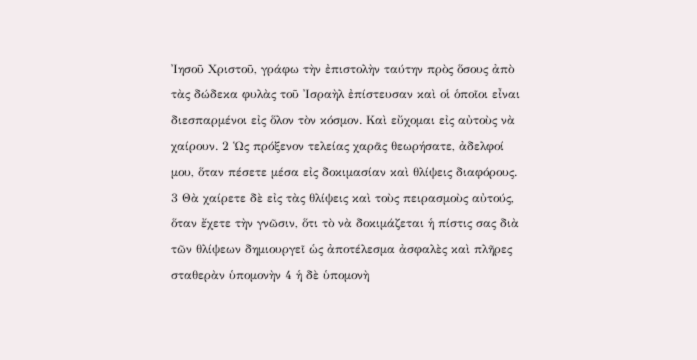Ἰησοῦ Χριστοῦ, γράφω τὴν ἐπιστολὴν ταύτην πρὸς ὅσους ἀπὸ τὰς δώδεκα φυλὰς τοῦ Ἰσραὴλ ἐπίστευσαν καὶ οἱ ὁποῖοι εἶναι διεσπαρμένοι εἰς ὅλον τὸν κόσμον. Καὶ εὔχομαι εἰς αὐτοὺς νὰ χαίρουν. 2 Ὡς πρόξενον τελείας χαρᾶς θεωρήσατε, ἀδελφοί μου, ὅταν πέσετε μέσα εἰς δοκιμασίαν καὶ θλίψεις διαφόρους. 3 Θὰ χαίρετε δὲ εἰς τὰς θλίψεις καὶ τοὺς πειρασμοὺς αὐτούς, ὅταν ἔχετε τὴν γνῶσιν, ὅτι τὸ νὰ δοκιμάζεται ἡ πίστις σας διὰ τῶν θλίψεων δημιουργεῖ ὡς ἀποτέλεσμα ἀσφαλὲς καὶ πλῆρες σταθερὰν ὑπομονὴν 4 ἡ δὲ ὑπομονὴ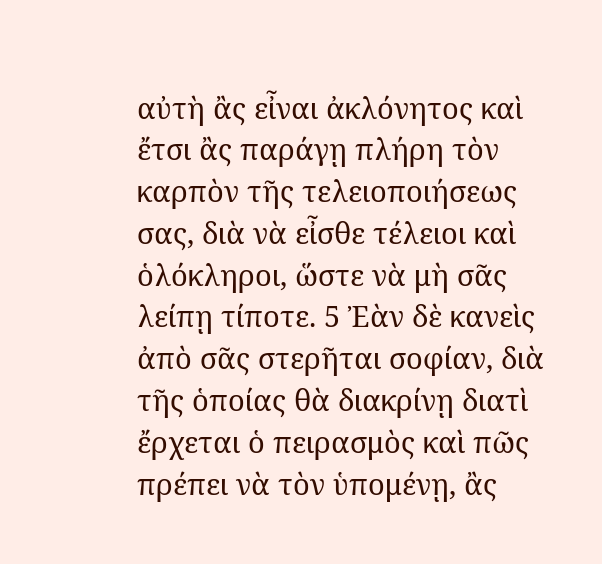αὐτὴ ἂς εἶναι ἀκλόνητος καὶ ἔτσι ἂς παράγῃ πλήρη τὸν καρπὸν τῆς τελειοποιήσεως σας, διὰ νὰ εἶσθε τέλειοι καὶ ὁλόκληροι, ὥστε νὰ μὴ σᾶς λείπῃ τίποτε. 5 Ἐὰν δὲ κανεὶς ἀπὸ σᾶς στερῆται σοφίαν, διὰ τῆς ὁποίας θὰ διακρίνῃ διατὶ ἔρχεται ὁ πειρασμὸς καὶ πῶς πρέπει νὰ τὸν ὑπομένῃ, ἂς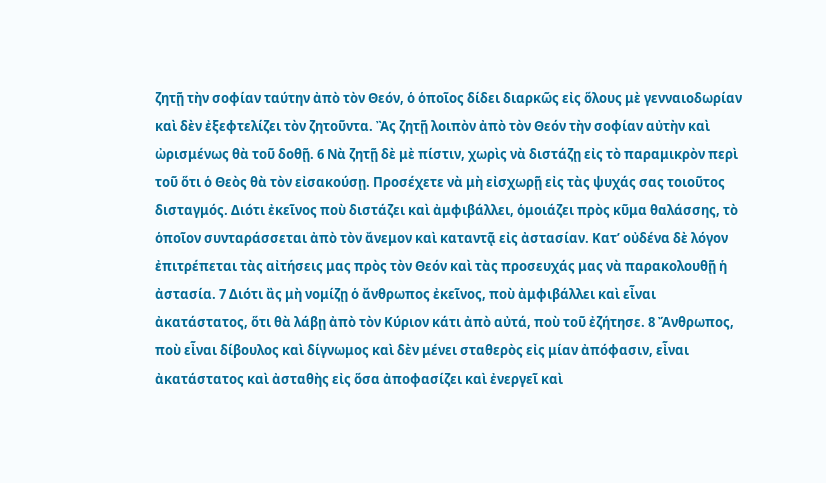ζητῇ τὴν σοφίαν ταύτην ἀπὸ τὸν Θεόν, ὁ ὁποῖος δίδει διαρκῶς εἰς ὅλους μὲ γενναιοδωρίαν καὶ δὲν ἐξεφτελίζει τὸν ζητοῦντα. Ἂς ζητῇ λοιπὸν ἀπὸ τὸν Θεόν τὴν σοφίαν αὐτὴν καὶ ὠρισμένως θὰ τοῦ δοθῇ. 6 Νὰ ζητῇ δὲ μὲ πίστιν, χωρὶς νὰ διστάζῃ εἰς τὸ παραμικρὸν περὶ τοῦ ὅτι ὁ Θεὸς θὰ τὸν εἰσακούσῃ. Προσέχετε νὰ μὴ εἰσχωρῇ εἰς τὰς ψυχάς σας τοιοῦτος δισταγμός. Διότι ἐκεῖνος ποὺ διστάζει καὶ ἀμφιβάλλει, ὁμοιάζει πρὸς κῦμα θαλάσσης, τὸ ὁποῖον συνταράσσεται ἀπὸ τὸν ἄνεμον καὶ καταντᾷ εἰς ἀστασίαν. Κατ’ οὐδένα δὲ λόγον ἐπιτρέπεται τὰς αἰτήσεις μας πρὸς τὸν Θεόν καὶ τὰς προσευχάς μας νὰ παρακολουθῇ ἡ ἀστασία. 7 Διότι ἂς μὴ νομίζῃ ὁ ἄνθρωπος ἐκεῖνος, ποὺ ἀμφιβάλλει καὶ εἶναι ἀκατάστατος, ὅτι θὰ λάβῃ ἀπὸ τὸν Κύριον κάτι ἀπὸ αὐτά, ποὺ τοῦ ἐζήτησε. 8 Ἄνθρωπος, ποὺ εἶναι δίβουλος καὶ δίγνωμος καὶ δὲν μένει σταθερὸς εἰς μίαν ἀπόφασιν, εἶναι ἀκατάστατος καὶ ἀσταθὴς εἰς ὅσα ἀποφασίζει καὶ ἐνεργεῖ καὶ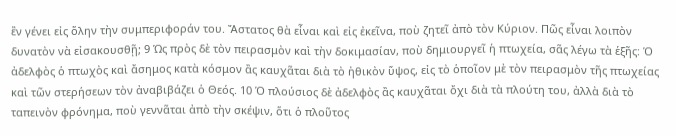ἒν γένει εἰς ὅλην τὴν συμπεριφοράν του. Ἄστατος θὰ εἶναι καὶ εἰς ἐκεῖνα, ποὺ ζητεῖ ἀπὸ τὸν Κύριον. Πῶς εἶναι λοιπὸν δυνατὸν νὰ εἰσακουσθῇ; 9 Ὡς πρὸς δὲ τὸν πειρασμὸν καὶ τὴν δοκιμασίαν, ποὺ δημιουργεῖ ἡ πτωχεία, σᾶς λέγω τὰ ἑξῆς: Ὁ ἀδελφὸς ὁ πτωχὸς καὶ ἄσημος κατὰ κόσμον ἂς καυχᾶται διὰ τὸ ἠθικὸν ὕψος, εἰς τὸ ὁποῖον μὲ τὸν πειρασμὸν τῆς πτωχείας καὶ τῶν στερήσεων τὸν ἀναβιβάζει ὁ Θεός. 10 Ὁ πλούσιος δὲ ἀδελφὸς ἂς καυχᾶται ὄχι διὰ τὰ πλούτη του, ἀλλὰ διὰ τὸ ταπεινὸν φρόνημα, ποὺ γεννᾶται ἀπὸ τὴν σκέψιν, ὅτι ὁ πλοῦτος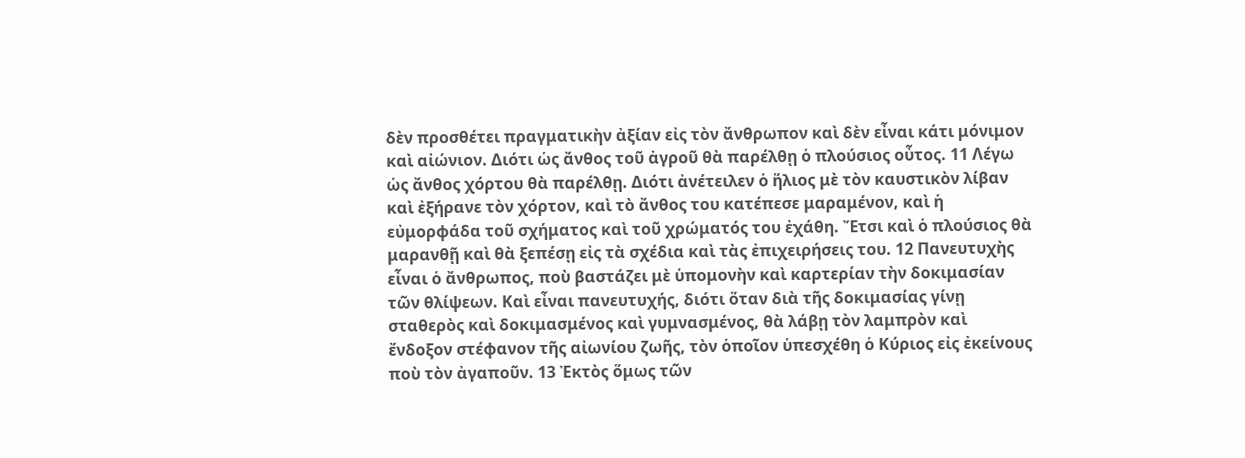δὲν προσθέτει πραγματικὴν ἀξίαν εἰς τὸν ἄνθρωπον καὶ δὲν εἶναι κάτι μόνιμον καὶ αἰώνιον. Διότι ὡς ἄνθος τοῦ ἀγροῦ θὰ παρέλθῃ ὁ πλούσιος οὖτος. 11 Λέγω ὡς ἄνθος χόρτου θὰ παρέλθῃ. Διότι ἀνέτειλεν ὁ ἥλιος μὲ τὸν καυστικὸν λίβαν καὶ ἐξήρανε τὸν χόρτον, καὶ τὸ ἄνθος του κατέπεσε μαραμένον, καὶ ἡ εὐμορφάδα τοῦ σχήματος καὶ τοῦ χρώματός του ἐχάθη. Ἔτσι καὶ ὁ πλούσιος θὰ μαρανθῇ καὶ θὰ ξεπέσῃ εἰς τὰ σχέδια καὶ τὰς ἐπιχειρήσεις του. 12 Πανευτυχὴς εἶναι ὁ ἄνθρωπος, ποὺ βαστάζει μὲ ὑπομονὴν καὶ καρτερίαν τὴν δοκιμασίαν τῶν θλίψεων. Καὶ εἶναι πανευτυχής, διότι ὅταν διὰ τῆς δοκιμασίας γίνῃ σταθερὸς καὶ δοκιμασμένος καὶ γυμνασμένος, θὰ λάβῃ τὸν λαμπρὸν καὶ ἔνδοξον στέφανον τῆς αἰωνίου ζωῆς, τὸν ὁποῖον ὑπεσχέθη ὁ Κύριος εἰς ἐκείνους ποὺ τὸν ἀγαποῦν. 13 Ἐκτὸς ὅμως τῶν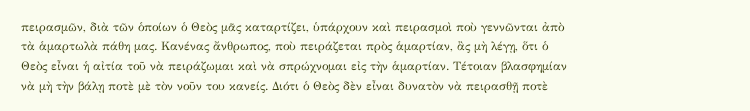πειρασμῶν, διὰ τῶν ὁποίων ὁ Θεὸς μᾶς καταρτίζει, ὑπάρχουν καὶ πειρασμοὶ ποὺ γεννῶνται ἀπὸ τὰ ἁμαρτωλὰ πάθη μας. Κανένας ἄνθρωπος, ποὺ πειράζεται πρὸς ἁμαρτίαν, ἂς μὴ λέγῃ, ὅτι ὁ Θεὸς εἶναι ἡ αἰτία τοῦ νὰ πειράζωμαι καὶ νὰ σπρώχνομαι εἰς τὴν ἁμαρτίαν. Τέτοιαν βλασφημίαν νὰ μὴ τὴν βάλῃ ποτὲ μὲ τὸν νοῦν του κανείς. Διότι ὁ Θεὸς δὲν εἶναι δυνατὸν νὰ πειρασθῇ ποτὲ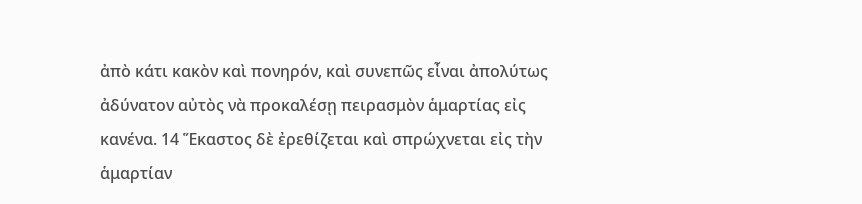ἀπὸ κάτι κακὸν καὶ πονηρόν, καὶ συνεπῶς εἶναι ἀπολύτως ἀδύνατον αὐτὸς νὰ προκαλέσῃ πειρασμὸν ἁμαρτίας εἰς κανένα. 14 Ἕκαστος δὲ ἐρεθίζεται καὶ σπρώχνεται εἰς τὴν ἁμαρτίαν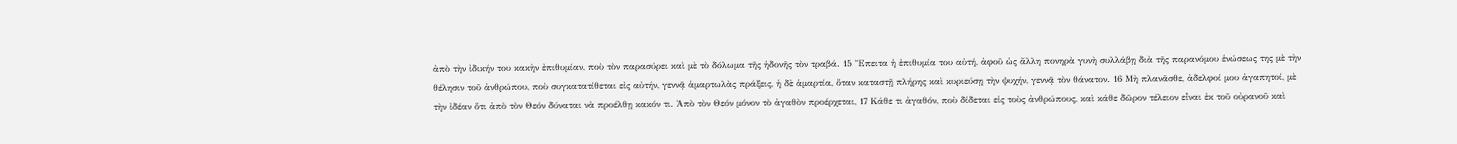ἀπὸ τὴν ἰδικήν του κακὴν ἐπιθυμίαν, ποὺ τὸν παρασύρει καὶ μὲ τὸ δόλωμα τῆς ἡδονῆς τὸν τραβά. 15 Ἔπειτα ἡ ἐπιθυμία του αὐτή, ἀφοῦ ὡς ἄλλη πονηρὰ γυνὴ συλλάβῃ διὰ τῆς παρανόμου ἑνώσεως της μὲ τὴν θέλησιν τοῦ ἀνθρώπου, ποὺ συγκατατίθεται εἰς αὐτήν, γεννᾷ ἁμαρτωλὰς πράξεις, ἡ δὲ ἁμαρτία, ὅταν καταστῇ πλήρης καὶ κυριεύσῃ τὴν ψυχήν, γεννᾷ τὸν θάνατον. 16 Μὴ πλανᾶσθε, ἀδελφοί μου ἀγαπητοί, μὲ τὴν ἰδέαν ὅτι ἀπὸ τὸν Θεόν δύναται νὰ προέλθῃ κακόν τι. Ἀπὸ τὸν Θεόν μόνον τὸ ἀγαθὸν προέρχεται, 17 Κάθε τι ἀγαθόν, ποὺ δίδεται εἰς τοὺς ἀνθρώπους, καὶ κάθε δῶρον τέλειον εἶναι ἐκ τοῦ οὐρανοῦ καὶ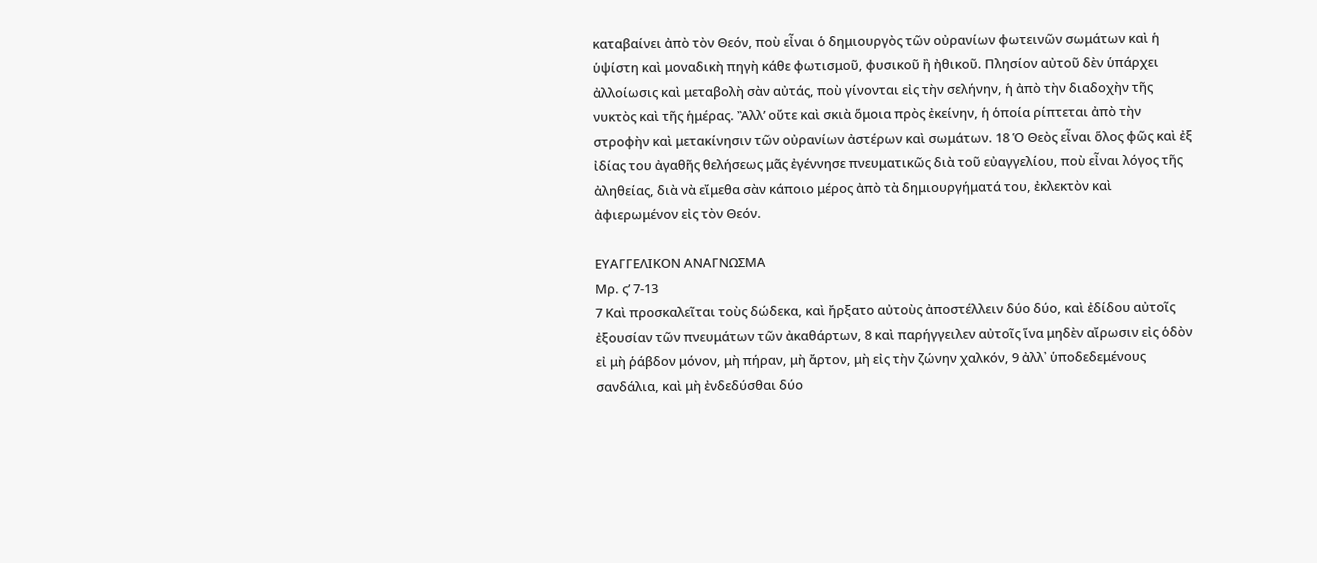καταβαίνει ἀπὸ τὸν Θεόν, ποὺ εἶναι ὁ δημιουργὸς τῶν οὐρανίων φωτεινῶν σωμάτων καὶ ἡ ὑψίστη καὶ μοναδικὴ πηγὴ κάθε φωτισμοῦ, φυσικοῦ ἢ ἠθικοῦ. Πλησίον αὐτοῦ δὲν ὑπάρχει ἀλλοίωσις καὶ μεταβολὴ σὰν αὐτάς, ποὺ γίνονται εἰς τὴν σελήνην, ἡ ἀπὸ τὴν διαδοχὴν τῆς νυκτὸς καὶ τῆς ἡμέρας. Ἂλλ’ οὔτε καὶ σκιὰ ὅμοια πρὸς ἐκείνην, ἡ ὁποία ρίπτεται ἀπὸ τὴν στροφὴν καὶ μετακίνησιν τῶν οὐρανίων ἀστέρων καὶ σωμάτων. 18 Ὁ Θεὸς εἶναι ὅλος φῶς καὶ ἐξ ἰδίας του ἀγαθῆς θελήσεως μᾶς ἐγέννησε πνευματικῶς διὰ τοῦ εὐαγγελίου, ποὺ εἶναι λόγος τῆς ἀληθείας, διὰ νὰ εἴμεθα σὰν κάποιο μέρος ἀπὸ τὰ δημιουργήματά του, ἐκλεκτὸν καὶ ἀφιερωμένον εἰς τὸν Θεόν.

ΕΥΑΓΓΕΛΙΚΟΝ ΑΝΑΓΝΩΣΜΑ
Μρ. ς’ 7-13
7 Καὶ προσκαλεῖται τοὺς δώδεκα, καὶ ἤρξατο αὐτοὺς ἀποστέλλειν δύο δύο, καὶ ἐδίδου αὐτοῖς ἐξουσίαν τῶν πνευμάτων τῶν ἀκαθάρτων, 8 καὶ παρήγγειλεν αὐτοῖς ἵνα μηδὲν αἴρωσιν εἰς ὁδὸν εἰ μὴ ῥάβδον μόνον, μὴ πήραν, μὴ ἄρτον, μὴ εἰς τὴν ζώνην χαλκόν, 9 ἀλλ᾿ ὑποδεδεμένους σανδάλια, καὶ μὴ ἐνδεδύσθαι δύο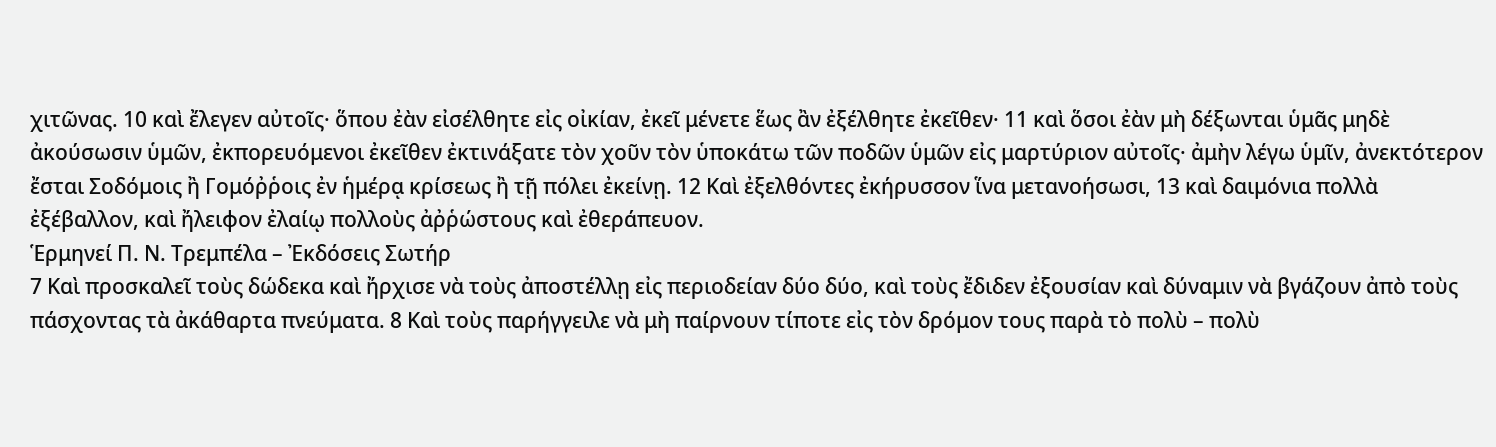χιτῶνας. 10 καὶ ἔλεγεν αὐτοῖς· ὅπου ἐὰν εἰσέλθητε εἰς οἰκίαν, ἐκεῖ μένετε ἕως ἂν ἐξέλθητε ἐκεῖθεν· 11 καὶ ὅσοι ἐὰν μὴ δέξωνται ὑμᾶς μηδὲ ἀκούσωσιν ὑμῶν, ἐκπορευόμενοι ἐκεῖθεν ἐκτινάξατε τὸν χοῦν τὸν ὑποκάτω τῶν ποδῶν ὑμῶν εἰς μαρτύριον αὐτοῖς· ἀμὴν λέγω ὑμῖν, ἀνεκτότερον ἔσται Σοδόμοις ἢ Γομόῤῥοις ἐν ἡμέρᾳ κρίσεως ἢ τῇ πόλει ἐκείνῃ. 12 Καὶ ἐξελθόντες ἐκήρυσσον ἵνα μετανοήσωσι, 13 καὶ δαιμόνια πολλὰ ἐξέβαλλον, καὶ ἤλειφον ἐλαίῳ πολλοὺς ἀῤῥώστους καὶ ἐθεράπευον.
Ἑρμηνεί Π. Ν. Τρεμπέλα – Ἐκδόσεις Σωτήρ
7 Καὶ προσκαλεῖ τοὺς δώδεκα καὶ ἤρχισε νὰ τοὺς ἀποστέλλῃ εἰς περιοδείαν δύο δύο, καὶ τοὺς ἔδιδεν ἐξουσίαν καὶ δύναμιν νὰ βγάζουν ἀπὸ τοὺς πάσχοντας τὰ ἀκάθαρτα πνεύματα. 8 Καὶ τοὺς παρήγγειλε νὰ μὴ παίρνουν τίποτε εἰς τὸν δρόμον τους παρὰ τὸ πολὺ – πολὺ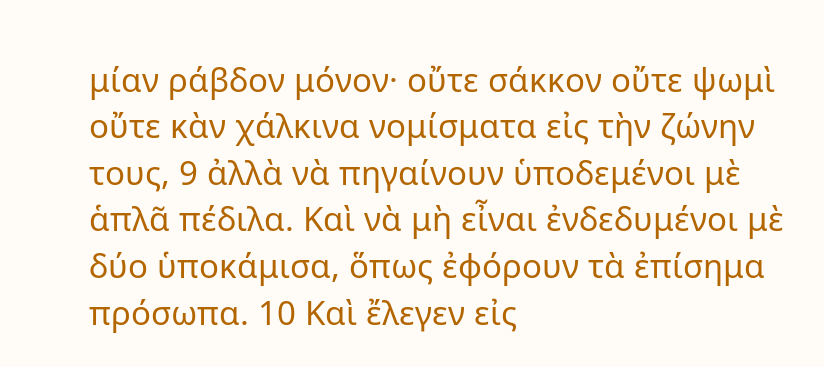μίαν ράβδον μόνον· οὔτε σάκκον οὔτε ψωμὶ οὔτε κὰν χάλκινα νομίσματα εἰς τὴν ζώνην τους, 9 ἀλλὰ νὰ πηγαίνουν ὑποδεμένοι μὲ ἁπλᾶ πέδιλα. Καὶ νὰ μὴ εἶναι ἐνδεδυμένοι μὲ δύο ὑποκάμισα, ὅπως ἐφόρουν τὰ ἐπίσημα πρόσωπα. 10 Καὶ ἔλεγεν εἰς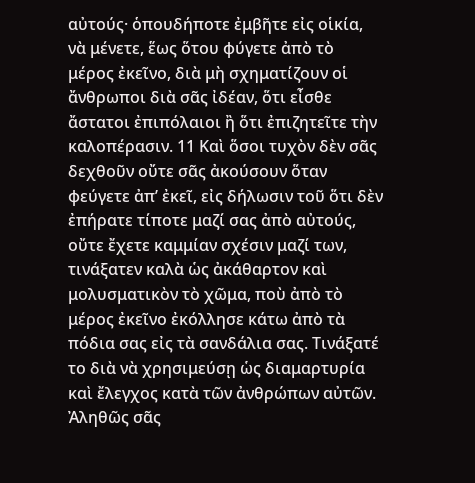αὐτούς· ὁπουδήποτε ἐμβῆτε εἰς οἱκία, νὰ μένετε, ἕως ὅτου φύγετε ἀπὸ τὸ μέρος ἐκεῖνο, διὰ μὴ σχηματίζουν οἱ ἄνθρωποι διὰ σᾶς ἰδέαν, ὅτι εἶσθε ἄστατοι ἐπιπόλαιοι ἢ ὅτι ἐπιζητεῖτε τὴν καλοπέρασιν. 11 Καὶ ὅσοι τυχὸν δὲν σᾶς δεχθοῦν οὔτε σᾶς ἀκούσουν ὅταν φεύγετε ἀπ’ ἐκεῖ, εἰς δήλωσιν τοῦ ὅτι δὲν ἐπήρατε τίποτε μαζί σας ἀπὸ αὐτούς, οὔτε ἔχετε καμμίαν σχέσιν μαζί των, τινάξατεν καλὰ ὡς ἀκάθαρτον καὶ μολυσματικὸν τὸ χῶμα, ποὺ ἀπὸ τὸ μέρος ἐκεῖνο ἐκόλλησε κάτω ἀπὸ τὰ πόδια σας εἰς τὰ σανδάλια σας. Τινάξατέ το διὰ νὰ χρησιμεύσῃ ὡς διαμαρτυρία καὶ ἔλεγχος κατὰ τῶν ἀνθρώπων αὐτῶν. Ἀληθῶς σᾶς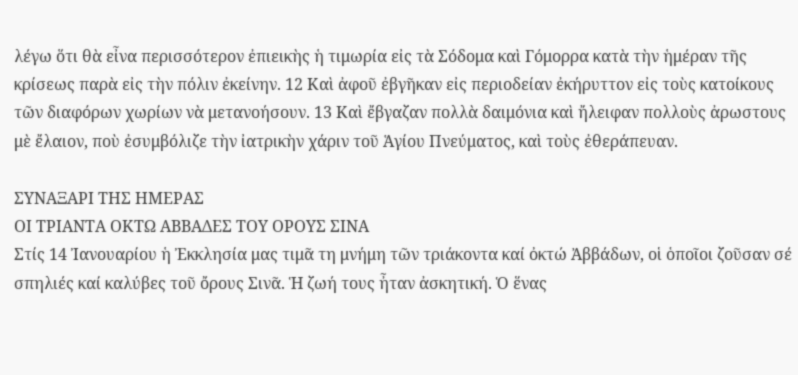λέγω ὅτι θὰ εἶνα περισσότερον ἐπιεικὴς ἡ τιμωρία εἰς τὰ Σόδομα καὶ Γόμορρα κατὰ τὴν ἡμέραν τῆς κρίσεως παρὰ εἰς τὴν πόλιν ἐκείνην. 12 Καὶ ἀφοῦ ἐβγῆκαν εἰς περιοδείαν ἐκήρυττον εἰς τοὺς κατοίκους τῶν διαφόρων χωρίων νὰ μετανοήσουν. 13 Καὶ ἔβγαζαν πολλὰ δαιμόνια καὶ ἤλειφαν πολλοὺς ἀρωστους μὲ ἔλαιον, ποὺ ἐσυμβόλιζε τὴν ἰατρικὴν χάριν τοῦ Ἁγίου Πνεύματος, καὶ τοὺς ἐθεράπευαν.

ΣΥΝΑΞΑΡΙ ΤΗΣ ΗΜΕΡΑΣ
ΟΙ ΤΡΙΑΝΤΑ ΟΚΤΩ ΑΒΒΑΔΕΣ ΤΟΥ ΟΡΟΥΣ ΣΙΝΑ
Στίς 14 Ἰανουαρίου ἡ Ἐκκλησία μας τιμᾶ τη μνήμη τῶν τριάκοντα καί ὀκτώ Ἀββάδων, οἱ ὁποῖοι ζοῦσαν σέ σπηλιές καί καλύβες τοῦ ὄρους Σινᾶ. Ἡ ζωή τους ἦταν ἀσκητική. Ὁ ἕνας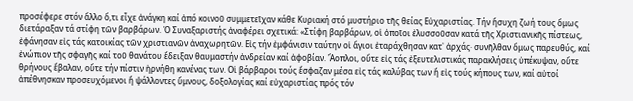προσέφερε στόν ἄλλο ὅ,τι εἶχε ἀνάγκη καί ἀπό κοινοῦ συμμετεῖχαν κάθε Κυριακή στό μυστήριο τῆς θείας Εὐχαριστίας. Τήν ἥσυχη ζωή τους ὅμως διετάραξαν τά στίφη τῶν βαρβάρων. Ὁ Συναξαριστής ἀναφέρει σχετικά: «Στίφη βαρβάρων, οἱ ὁποῖοι ἐλυσσοῦσαν κατά τῆς Χριστιανικῆς πίστεως, ἐφάνησαν εἰς τάς κατοικίας τῶν χριστιανῶν ἀναχωρητῶν. Εἰς τήν ἐμφάνισιν ταύτην οἱ ἅγιοι ἐταράχθησαν κατ᾽ ἀρχάς· συνῆλθαν ὅμως παρευθύς, καί ἐνώπιον τῆς σφαγῆς καί τοῦ θανάτου ἔδειξαν θαυμαστήν ἀνδρείαν καί ἀφοβίαν. Ἄοπλοι, οὔτε εἰς τάς ἐξευτελιστικάς παρακλήσεις ὑπέκυψαν, οὔτε θρήνους ἔβαλαν, οὔτε τήν πίστιν ἠρνήθη κανένας των. Οἱ βάρβαροι τούς ἔσφαζαν μέσα εἰς τάς καλύβας των ἤ εἰς τούς κήπους των, καί αὐτοί ἀπέθνησκαν προσευχόμενοι ἤ ψάλλοντες ὕμνους, δοξολογίας καί εὐχαριστίας πρός τόν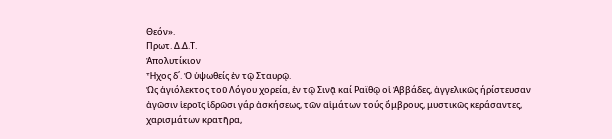Θεόν».
Πρωτ. Δ.Δ.Τ.
Ἀπολυτίκιον
Ἦχος δ΄. Ὁ ὑψωθείς ἐν τῷ Σταυρῷ.
Ὡς ἁγιόλεκτος τοῦ Λόγου χορεία, ἐν τῷ Σινᾷ καί Ραϊθῷ οἱ Ἀββάδες, ἀγγελικῶς ήρίστευσαν ἀγῶσιν ἱεροῖς ἱδρῶσι γάρ ἀσκήσεως, τῶν αἱμάτων τούς ὄμβρους, μυστικῶς κεράσαντες, χαρισμάτων κρατῆρα,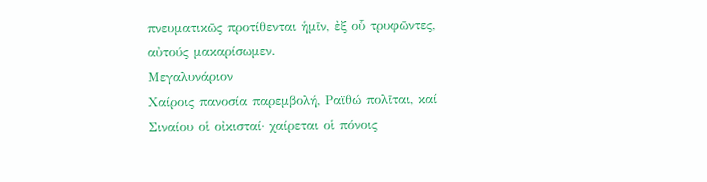πνευματικῶς προτίθενται ἡμῖν, ἐξ οὗ τρυφῶντες, αὐτούς μακαρίσωμεν.
Μεγαλυνάριον
Χαίροις πανοσία παρεμβολή, Ραϊθώ πολῖται, καί Σιναίου οἱ οἰκισταί· χαίρεται οἱ πόνοις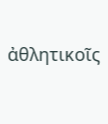ἀθλητικοῖς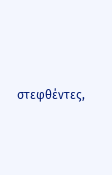στεφθέντες,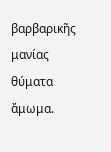βαρβαρικῆς μανίας θύματα ἄμωμα.